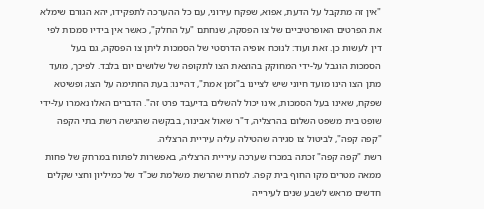"אין זה מתקבל על הדעת, אפוא, שפקח עירוני, עם כל ההערכה לתפקידו, יהא הגורם שימלא את הפרטים האופרטיביים של צו הפסקה, שנחתם "על החלק", כאשר אין בידיו סמכות לפי דין לעשות כן. זאת ועוד: לנוכח אופיה הדרסטי של הסמכות ליתן צו הפסקה, גם בעל הסמכות הוגבל על-ידי המחוקק בהוצאת הצו לתקופה של שלושים יום בלבד. לפיכך, מועד מתן הצו הינו מועד חיוני שיש לציינו ב"זמן אמת", דהיינו: בעת החתימה על הצו; ופשיטא שפקח, שאינו בעל הסמכות, אינו יכול להשלים בדיעבד פרט זה". הדברים האלו נאמרו על-ידי שופט בית משפט השלום בהרצליה, ד"ר שאול אבינור, בבקשה שהגישה רשת בתי הקפה "קפה קפה", לביטול צו סגירה שהטילה עליה עיריית הרצליה.
רשת "קפה קפה" זכתה במכרז שערכה עיריית הרצליה, באפשרות לפתוח במרחק של פחות ממאה מטרים מקו החוף בית קפה. למרות שהרשת משלמת שכ"ד של כמיליון וחצי שקלים חדשים מראש לשבע שנים לעירייה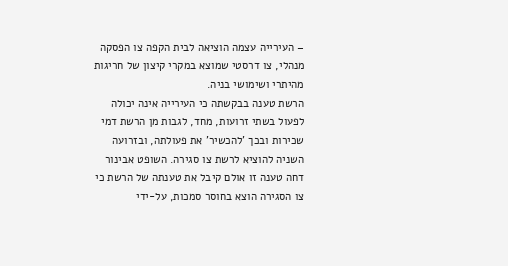– העירייה עצמה הוציאה לבית הקפה צו הפסקה מנהלי, צו דרסטי שמוצא במקרי קיצון של חריגות מהיתרי ושימושי בניה.
הרשת טענה בבקשתה כי העירייה אינה יכולה לפעול בשתי זרועות, מחד, לגבות מן הרשת דמי שכירות ובכך 'להכשיר' את פעולתה, ובזרועה השניה להוציא לרשת צו סגירה. השופט אבינור דחה טענה זו אולם קיבל את טענתה של הרשת כי צו הסגירה הוצא בחוסר סמכות, על-ידי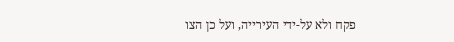פקח ולא על-ידי העירייה, ועל כן הצו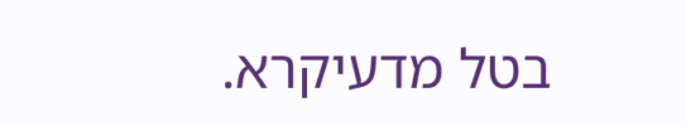בטל מדעיקרא.